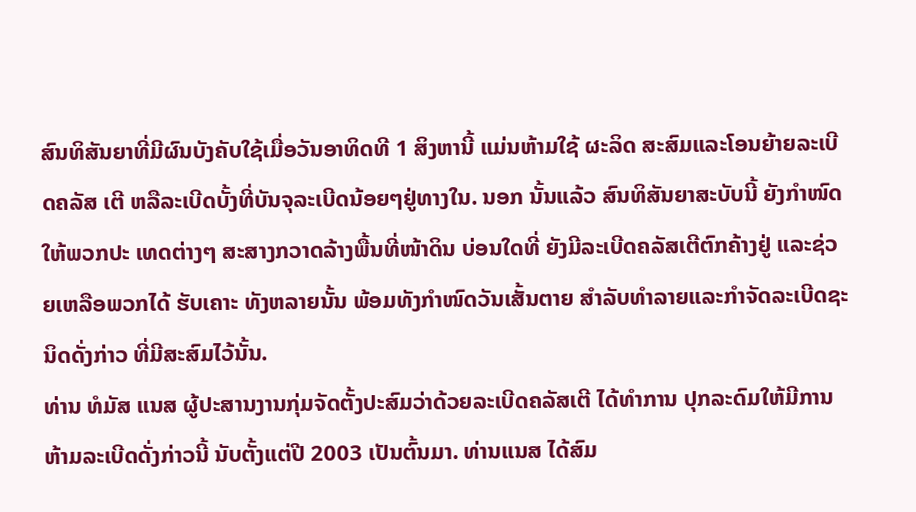ສົນທິສັນຍາທີ່ມີຜົນບັງຄັບໃຊ້ເມື່ອວັນອາທິດທີ 1 ສິງຫານີ້ ແມ່ນຫ້າມໃຊ້ ຜະລິດ ສະສົມແລະໂອນຍ້າຍລະເບີດຄລັສ ເຕີ ຫລືລະເບີດບັ້ງທີ່ບັນຈຸລະເບີດນ້ອຍໆຢູ່ທາງໃນ. ນອກ ນັ້ນແລ້ວ ສົນທິສັນຍາສະບັບນີ້ ຍັງກຳໜົດໃຫ້ພວກປະ ເທດຕ່າງໆ ສະສາງກວາດລ້າງພື້ນທີ່ໜ້າດິນ ບ່ອນໃດທີ່ ຍັງມີລະເບີດຄລັສເຕີຕົກຄ້າງຢູ່ ແລະຊ່ວຍເຫລືອພວກໄດ້ ຮັບເຄາະ ທັງຫລາຍນັ້ນ ພ້ອມທັງກຳໜົດວັນເສັ້ນຕາຍ ສຳລັບທຳລາຍແລະກຳຈັດລະເບີດຊະນິດດັ່ງກ່າວ ທີ່ມີສະສົມໄວ້ນັ້ນ.
ທ່ານ ທໍມັສ ແນສ ຜູ້ປະສານງານກຸ່ມຈັດຕັ້ງປະສົມວ່າດ້ວຍລະເບີດຄລັສເຕີ ໄດ້ທໍາການ ປຸກລະດົມໃຫ້ມີການຫ້າມລະເບີດດັ່ງກ່າວນີ້ ນັບຕັ້ງແຕ່ປີ 2003 ເປັນຕົ້ນມາ. ທ່ານແນສ ໄດ້ສົມ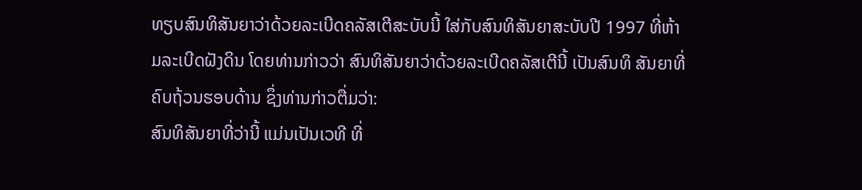ທຽບສົນທິສັນຍາວ່າດ້ວຍລະເບີດຄລັສເຕີສະບັບນີ້ ໃສ່ກັບສົນທິສັນຍາສະບັບປີ 1997 ທີ່ຫ້າມລະເບີດຝັງດິນ ໂດຍທ່ານກ່າວວ່າ ສົນທິສັນຍາວ່າດ້ວຍລະເບີດຄລັສເຕີນີ້ ເປັນສົນທິ ສັນຍາທີ່ຄົບຖ້ວນຮອບດ້ານ ຊຶ່ງທ່ານກ່າວຕື່ມວ່າ:
ສົນທິສັນຍາທີ່ວ່ານີ້ ແມ່ນເປັນເວທີ ທີ່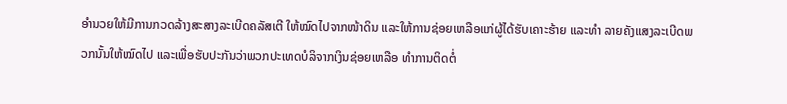ອໍານວຍໃຫ້ມີການກວດລ້າງສະສາງລະເບີດຄລັສເຕີ ໃຫ້ໝົດໄປຈາກໜ້າດິນ ແລະໃຫ້ການຊ່ອຍເຫລືອແກ່ຜູ້ໄດ້ຮັບເຄາະຮ້າຍ ແລະທຳ ລາຍຄັງແສງລະເບີດພວກນັ້ນໃຫ້ໝົດໄປ ແລະເພື່ອຮັບປະກັນວ່າພວກປະເທດບໍລິຈາກເງິນຊ່ອຍເຫລືອ ທໍາການຕິດຕໍ່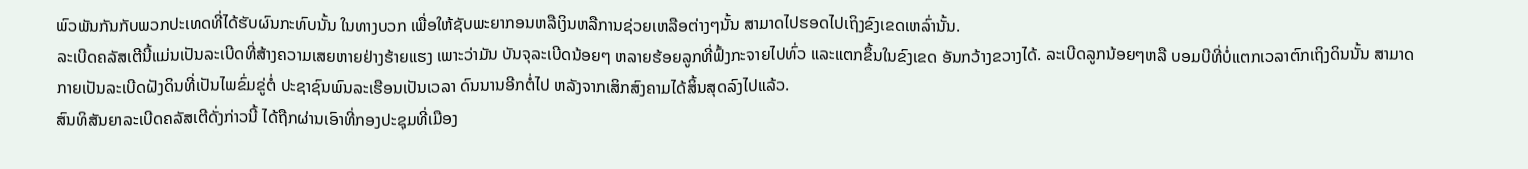ພົວພັນກັນກັບພວກປະເທດທີ່ໄດ້ຮັບຜົນກະທົບນັ້ນ ໃນທາງບວກ ເພື່ອໃຫ້ຊັບພະຍາກອນຫລືເງິນຫລືການຊ່ວຍເຫລືອຕ່າງໆນັ້ນ ສາມາດໄປຮອດໄປເຖິງຂົງເຂດເຫລົ່ານັ້ນ.
ລະເບີດຄລັສເຕີນີ້ແມ່ນເປັນລະເບີດທີ່ສ້າງຄວາມເສຍຫາຍຢ່າງຮ້າຍແຮງ ເພາະວ່າມັນ ບັນຈຸລະເບີດນ້ອຍໆ ຫລາຍຮ້ອຍລູກທີ່ຟົ້ງກະຈາຍໄປທົ່ວ ແລະແຕກຂຶ້ນໃນຂົງເຂດ ອັນກວ້າງຂວາງໄດ້. ລະເບີດລູກນ້ອຍໆຫລື ບອມບີທີ່ບໍ່ແຕກເວລາຕົກເຖິງດິນນັ້ນ ສາມາດກາຍເປັນລະເບີດຝັງດິນທີ່ເປັນໄພຂົ່ມຂູ່ຕໍ່ ປະຊາຊົນພົນລະເຮືອນເປັນເວລາ ດົນນານອີກຕໍ່ໄປ ຫລັງຈາກເສິກສົງຄາມໄດ້ສິ້ນສຸດລົງໄປແລ້ວ.
ສົນທິສັນຍາລະເບີດຄລັສເຕີດັ່ງກ່າວນີ້ ໄດ້ຖືກຜ່ານເອົາທີ່ກອງປະຊຸມທີ່ເມືອງ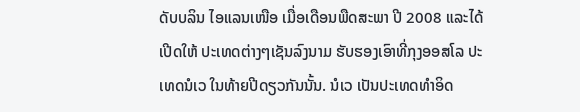ດັບບລິນ ໄອແລນເໜືອ ເມື່ອເດືອນພືດສະພາ ປີ 2008 ແລະໄດ້ເປີດໃຫ້ ປະເທດຕ່າງໆເຊັນລົງນາມ ຮັບຮອງເອົາທີ່ກຸງອອສໂລ ປະເທດນໍເວ ໃນທ້າຍປີດຽວກັນນັ້ນ. ນໍເວ ເປັນປະເທດທຳອິດ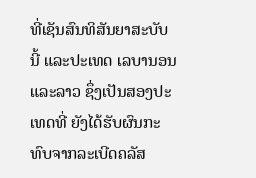ທີ່ເຊັນສົນທິສັນຍາສະບັບນີ້ ແລະປະເທດ ເລບານອນ ແລະລາວ ຊຶ່ງເປັນສອງປະເທດທີ່ ຍັງໄດ້ຮັບຜົນກະທົບຈາກລະເບີດຄລັສ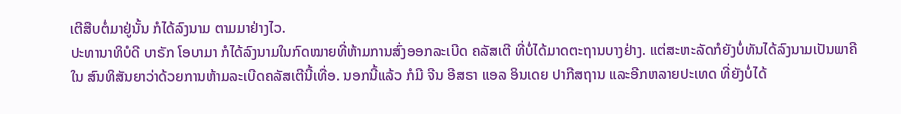ເຕີສືບຕໍ່ມາຢູ່ນັ້ນ ກໍໄດ້ລົງນາມ ຕາມມາຢ່າງໄວ.
ປະທານາທິບໍດີ ບາຣັກ ໂອບາມາ ກໍໄດ້ລົງນາມໃນກົດໝາຍທີ່ຫ້າມການສົ່ງອອກລະເບີດ ຄລັສເຕີ ທີ່ບໍ່ໄດ້ມາດຕະຖານບາງຢ່າງ. ແຕ່ສະຫະລັດກໍຍັງບໍ່ທັນໄດ້ລົງນາມເປັນພາຄີໃນ ສົນທິສັນຍາວ່າດ້ວຍການຫ້າມລະເບີດຄລັສເຕີນີ້ເທື່ອ. ນອກນີ້ແລ້ວ ກໍມີ ຈີນ ອີສຣາ ແອລ ອິນເດຍ ປາກີສຖານ ແລະອີກຫລາຍປະເທດ ທີ່ຍັງບໍ່ໄດ້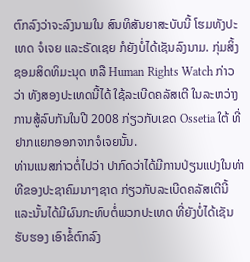ຕົກລົງວ່າຈະລົງນາມໃນ ສົນທິສັນຍາສະບັບນີ້ ໂຮມທັງປະເທດ ຈໍເຈຍ ແລະຣັດເຊຍ ກໍຍັງບໍ່ໄດ້ເຊັນລົງນາມ. ກຸ່ມສິ້ງຊອມສິດທິມະນຸດ ຫລື Human Rights Watch ກ່າວວ່າ ທັງສອງປະເທດນີ້ໄດ້ ໃຊ້ລະເບີດຄລັສເຕີ ໃນລະຫວ່າງການສູ້ລົບກັນໃນປີ 2008 ກ່ຽວກັບເຂດ Ossetia ໃຕ້ ທີ່ຢາກແຍກອອກຈາກຈໍເຈຍນັ້ນ.
ທ່ານແນສກ່າວຕໍ່ໄປວ່າ ປາກົດວ່າໄດ້ມີການປ່ຽນແປງໃນທ່າທີຂອງປະຊາຄົມນາໆຊາດ ກ່ຽວກັບລະເບີດຄລັສເຕີນີ້ ແລະນັ້ນໄດ້ມີຜົນກະທົບຕໍ່ພວກປະເທດ ທີ່ຍັງບໍ່ໄດ້ເຊັນຮັບຮອງ ເອົາຂໍ້ຕົກລົງ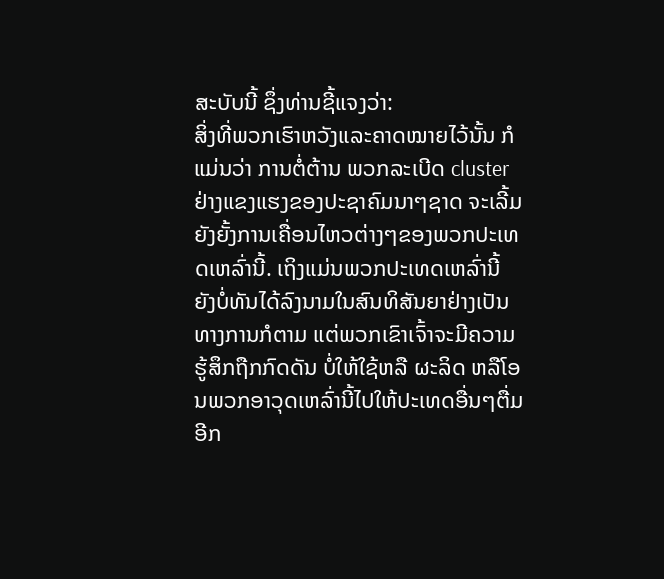ສະບັບນີ້ ຊຶ່ງທ່ານຊີ້ແຈງວ່າ:
ສິ່ງທີ່ພວກເຮົາຫວັງແລະຄາດໝາຍໄວ້ນັ້ນ ກໍແມ່ນວ່າ ການຕໍ່ຕ້ານ ພວກລະເບີດ cluster ຢ່າງແຂງແຮງຂອງປະຊາຄົມນາໆຊາດ ຈະເລີ້ມຍັງຍັ້ງການເຄື່ອນໄຫວຕ່າງໆຂອງພວກປະເທດເຫລົ່ານີ້. ເຖິງແມ່ນພວກປະເທດເຫລົ່ານີ້ ຍັງບໍ່ທັນໄດ້ລົງນາມໃນສົນທິສັນຍາຢ່າງເປັນທາງການກໍຕາມ ແຕ່ພວກເຂົາເຈົ້າຈະມີຄວາມຮູ້ສຶກຖືກກົດດັນ ບໍ່ໃຫ້ໃຊ້ຫລື ຜະລິດ ຫລືໂອນພວກອາວຸດເຫລົ່ານີ້ໄປໃຫ້ປະເທດອື່ນໆຕື່ມອີກ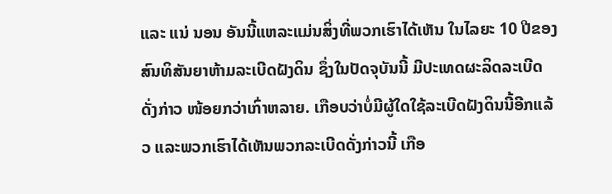ແລະ ແນ່ ນອນ ອັນນີ້ແຫລະແມ່ນສິ່ງທີ່ພວກເຮົາໄດ້ເຫັນ ໃນໄລຍະ 10 ປີຂອງສົນທິສັນຍາຫ້າມລະເບີດຝັງດິນ ຊຶ່ງໃນປັດຈຸບັນນີ້ ມີປະເທດຜະລິດລະເບີດດັ່ງກ່າວ ໜ້ອຍກວ່າເກົ່າຫລາຍ. ເກືອບວ່າບໍ່ມີຜູ້ໃດໃຊ້ລະເບີດຝັງດິນນີ້ອີກແລ້ວ ແລະພວກເຮົາໄດ້ເຫັນພວກລະເບີດດັ່ງກ່າວນີ້ ເກືອ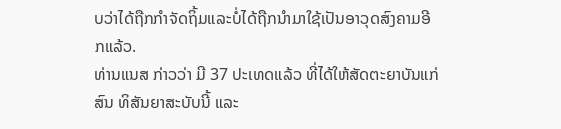ບວ່າໄດ້ຖືກກໍາຈັດຖິ້ມແລະບໍ່ໄດ້ຖືກນໍາມາໃຊ້ເປັນອາວຸດສົງຄາມອີກແລ້ວ.
ທ່ານແນສ ກ່າວວ່າ ມີ 37 ປະເທດແລ້ວ ທີ່ໄດ້ໃຫ້ສັດຕະຍາບັນແກ່ສົນ ທິສັນຍາສະບັບນີ້ ແລະ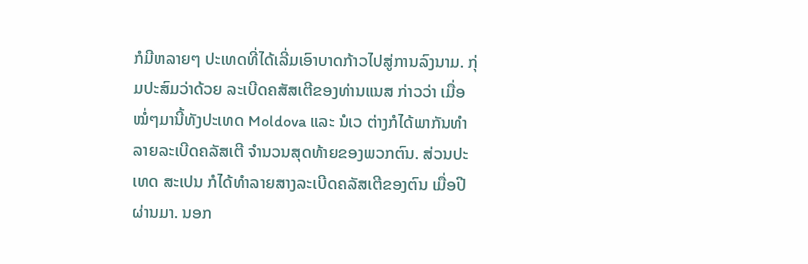ກໍມີຫລາຍໆ ປະເທດທີ່ໄດ້ເລີ່ມເອົາບາດກ້າວໄປສູ່ການລົງນາມ. ກຸ່ມປະສົມວ່າດ້ວຍ ລະເບີດຄສັສເຕີຂອງທ່ານແນສ ກ່າວວ່າ ເມື່ອໝໍ່ໆມານີ້ທັງປະເທດ Moldova ແລະ ນໍເວ ຕ່າງກໍໄດ້ພາກັນທຳລາຍລະເບີດຄລັສເຕີ ຈໍານວນສຸດທ້າຍຂອງພວກຕົນ. ສ່ວນປະເທດ ສະເປນ ກໍໄດ້ທຳລາຍສາງລະເບີດຄລັສເຕີຂອງຕົນ ເມື່ອປີຜ່ານມາ. ນອກ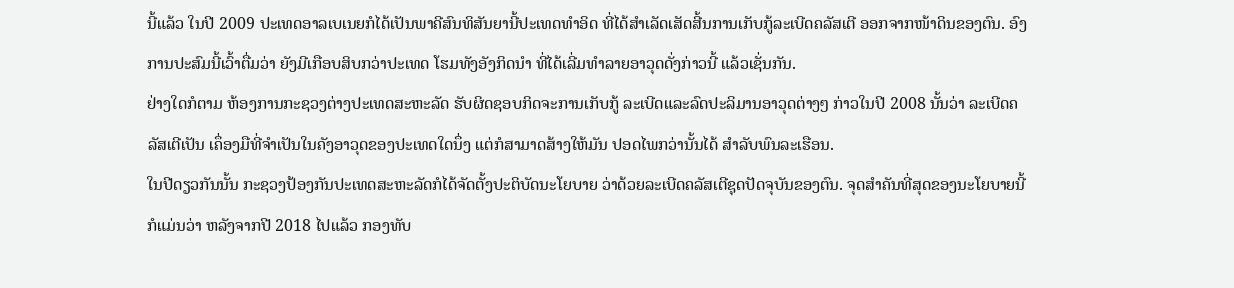ນີ້ແລ້ວ ໃນປີ 2009 ປະເທດອາລເບເນຍກໍໄດ້ເປັນພາຄີສົນທິສັນຍານີ້ປະເທດທຳອິດ ທີ່ໄດ້ສໍາເລັດເສັດສີ້ນການເກັບກູ້ລະເບີດຄລັສເຕີ ອອກຈາກໜ້າດິນຂອງຕົນ. ອົງການປະສົມນີ້ເວົ້າຕື່ມວ່າ ຍັງມີເກືອບສິບກວ່າປະເທດ ໂຮມທັງອັງກິດນໍາ ທີ່ໄດ້ເລີ່ມທຳລາຍອາວຸດດັ່ງກ່າວນີ້ ແລ້ວເຊັ່ນກັນ.
ຢ່າງໃດກໍຕາມ ຫ້ອງການກະຊວງຕ່າງປະເທດສະຫະລັດ ຮັບຜິດຊອບກິດຈະການເກັບກູ້ ລະເບີດແລະລົດປະລິມານອາວຸດຕ່າງໆ ກ່າວໃນປີ 2008 ນັ້ນວ່າ ລະເບີດຄລັສເຕີເປັນ ເຄຶ່ອງມືທີ່ຈຳເປັນໃນຄັງອາວຸດຂອງປະເທດໃດນຶ່ງ ແຕ່ກໍສາມາດສ້າງໃຫ້ມັນ ປອດໄພກວ່ານັ້ນໄດ້ ສຳລັບພົນລະເຮືອນ.
ໃນປີດຽວກັນນັ້ນ ກະຊວງປ້ອງກັນປະເທດສະຫະລັດກໍໄດ້ຈັດຕັ້ງປະຕິບັດນະໂຍບາຍ ວ່າດ້ວຍລະເບີດຄລັສເຕີຊຸດປັດຈຸບັນຂອງຕົນ. ຈຸດສໍາຄັນທີ່ສຸດຂອງນະໂຍບາຍນີ້ ກໍແມ່ນວ່າ ຫລັງຈາກປີ 2018 ໄປແລ້ວ ກອງທັບ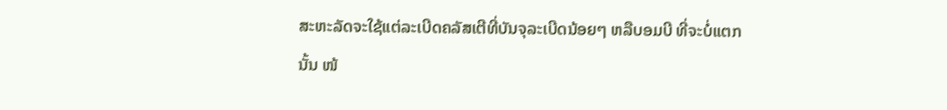ສະຫະລັດຈະໃຊ້ແຕ່ລະເບີດຄລັສເຕີທີ່ບັນຈຸລະເບີດນ້ອຍໆ ຫລືບອມບີ ທີ່ຈະບໍ່ແຕກນັ້ນ ໜ້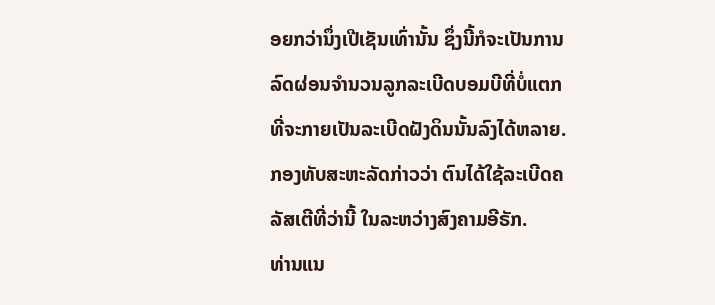ອຍກວ່ານຶ່ງເປີເຊັນເທົ່ານັ້ນ ຊຶ່ງນີ້ກໍຈະເປັນການລົດຜ່ອນຈຳນວນລູກລະເບີດບອມບີທີ່ບໍ່ແຕກ ທີ່ຈະກາຍເປັນລະເບີດຝັງດິນນັ້ນລົງໄດ້ຫລາຍ. ກອງທັບສະຫະລັດກ່າວວ່າ ຕົນໄດ້ໃຊ້ລະເບີດຄລັສເຕີທີ່ວ່ານີ້ ໃນລະຫວ່າງສົງຄາມອີຣັກ.
ທ່ານແນ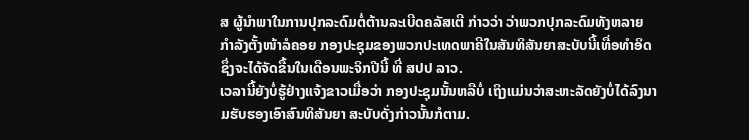ສ ຜູ້ນໍາພາໃນການປຸກລະດົມຕໍ່ຕ້ານລະເບີດຄລັສເຕີ ກ່າວວ່າ ວ່າພວກປຸກລະດົມທັງຫລາຍກຳລັງຕັ້ງໜ້າລໍຄອຍ ກອງປະຊຸມຂອງພວກປະເທດພາຄີໃນສັນທິສັນຍາສະບັບນີ້ເທື່ອທຳອິດ ຊຶ່ງຈະໄດ້ຈັດຂື້ນໃນເດືອນພະຈິກປີນີ້ ທີ່ ສປປ ລາວ.
ເວລານີ້ຍັງບໍ່ຮູ້ຢ່າງແຈ້ງຂາວເມື່ອວ່າ ກອງປະຊຸມນັ້ນຫລືບໍ່ ເຖິງແມ່ນວ່າສະຫະລັດຍັງບໍ່ໄດ້ລົງນາມຮັບຮອງເອົາສົນທິສັນຍາ ສະບັບດັ່ງກ່າວນັ້ນກໍຕາມ.